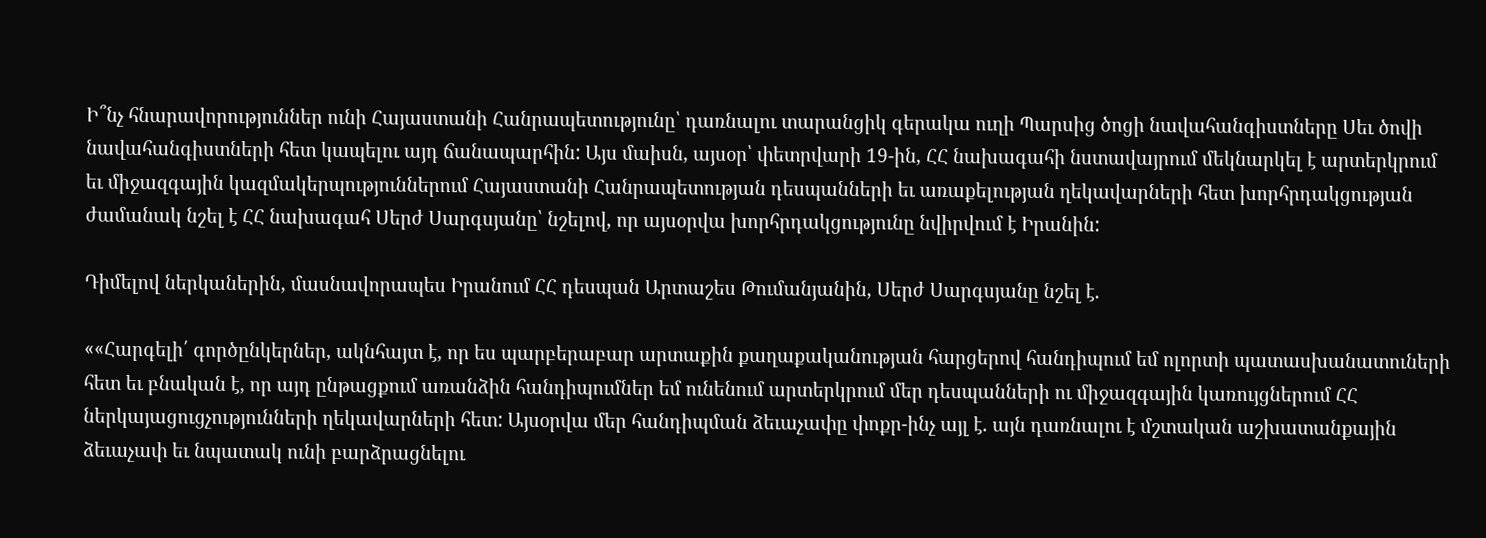Ի՞նչ հնարավորություններ ունի Հայաստանի Հանրապետությունը՝ դառնալու տարանցիկ գերակա ուղի Պարսից ծոցի նավահանգիստները Սեւ ծովի նավահանգիստների հետ կապելու այդ ճանապարհին: Այս մաիսն, այսօր՝ փետրվարի 19-ին, ՀՀ նախագահի նստավայրում մեկնարկել է արտերկրում եւ միջազգային կազմակերպություններում Հայաստանի Հանրապետության դեսպանների եւ առաքելության ղեկավարների հետ խորհրդակցության ժամանակ նշել է ՀՀ նախագահ Սերժ Սարգսյանը՝ նշելով, որ այսօրվա խորհրդակցությունը նվիրվում է Իրանին:

Դիմելով ներկաներին, մասնավորապես Իրանում ՀՀ դեսպան Արտաշես Թումանյանին, Սերժ Սարգսյանը նշել է.

««Հարգելի՛ գործընկերներ, ակնհայտ է, որ ես պարբերաբար արտաքին քաղաքականության հարցերով հանդիպում եմ ոլորտի պատասխանատուների հետ եւ բնական է, որ այդ ընթացքում առանձին հանդիպումներ եմ ունենում արտերկրում մեր դեսպանների ու միջազգային կառույցներում ՀՀ ներկայացուցչությունների ղեկավարների հետ: Այսօրվա մեր հանդիպման ձեւաչափը փոքր-ինչ այլ է. այն դառնալու է մշտական աշխատանքային ձեւաչափ եւ նպատակ ունի բարձրացնելու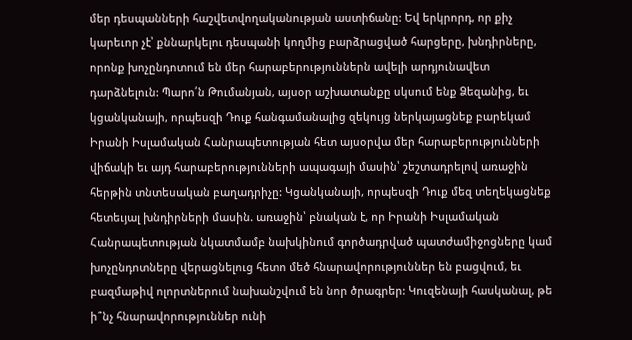մեր դեսպանների հաշվետվողականության աստիճանը: Եվ երկրորդ, որ քիչ կարեւոր չէ՝ քննարկելու դեսպանի կողմից բարձրացված հարցերը, խնդիրները, որոնք խոչընդոտում են մեր հարաբերություններն ավելի արդյունավետ դարձնելուն: Պարո՛ն Թումանյան, այսօր աշխատանքը սկսում ենք Ձեզանից, եւ կցանկանայի, որպեսզի Դուք հանգամանալից զեկույց ներկայացնեք բարեկամ Իրանի Իսլամական Հանրապետության հետ այսօրվա մեր հարաբերությունների վիճակի եւ այդ հարաբերությունների ապագայի մասին՝ շեշտադրելով առաջին հերթին տնտեսական բաղադրիչը: Կցանկանայի, որպեսզի Դուք մեզ տեղեկացնեք հետեւյալ խնդիրների մասին. առաջին՝ բնական է, որ Իրանի Իսլամական Հանրապետության նկատմամբ նախկինում գործադրված պատժամիջոցները կամ խոչընդոտները վերացնելուց հետո մեծ հնարավորություններ են բացվում, եւ բազմաթիվ ոլորտներում նախանշվում են նոր ծրագրեր: Կուզենայի հասկանալ, թե ի՞նչ հնարավորություններ ունի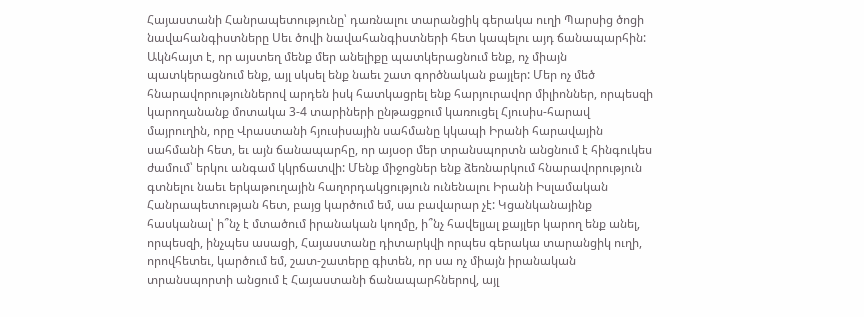Հայաստանի Հանրապետությունը՝ դառնալու տարանցիկ գերակա ուղի Պարսից ծոցի նավահանգիստները Սեւ ծովի նավահանգիստների հետ կապելու այդ ճանապարհին: Ակնհայտ է, որ այստեղ մենք մեր անելիքը պատկերացնում ենք, ոչ միայն պատկերացնում ենք, այլ սկսել ենք նաեւ շատ գործնական քայլեր: Մեր ոչ մեծ հնարավորություններով արդեն իսկ հատկացրել ենք հարյուրավոր միլիոններ, որպեսզի կարողանանք մոտակա 3-4 տարիների ընթացքում կառուցել Հյուսիս-հարավ մայրուղին, որը Վրաստանի հյուսիսային սահմանը կկապի Իրանի հարավային սահմանի հետ, եւ այն ճանապարհը, որ այսօր մեր տրանսպորտն անցնում է հինգուկես ժամում՝ երկու անգամ կկրճատվի: Մենք միջոցներ ենք ձեռնարկում հնարավորություն գտնելու նաեւ երկաթուղային հաղորդակցություն ունենալու Իրանի Իսլամական Հանրապետության հետ, բայց կարծում եմ, սա բավարար չէ: Կցանկանայինք հասկանալ՝ ի՞նչ է մտածում իրանական կողմը, ի՞նչ հավելյալ քայլեր կարող ենք անել, որպեսզի, ինչպես ասացի, Հայաստանը դիտարկվի որպես գերակա տարանցիկ ուղի, որովհետեւ, կարծում եմ, շատ-շատերը գիտեն, որ սա ոչ միայն իրանական տրանսպորտի անցում է Հայաստանի ճանապարհներով, այլ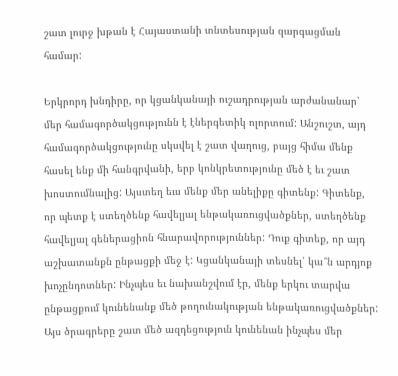շատ լուրջ խթան է Հայաստանի տնտեսության զարգացման համար:

Երկրորդ խնդիրը, որ կցանկանայի ուշադրության արժանանար՝ մեր համագործակցությունն է էներգետիկ ոլորտում: Անշուշտ, այդ համագործակցությունը սկսվել է շատ վաղուց, բայց հիմա մենք հասել ենք մի հանգրվանի, երբ կոնկրետությունը մեծ է եւ շատ խոստումնալից: Այստեղ եւս մենք մեր անելիքը գիտենք: Գիտենք, որ պետք է ստեղծենք հավելյալ ենթակառուցվածքներ, ստեղծենք հավելյալ գեներացիոն հնարավորություններ: Դուք գիտեք, որ այդ աշխատանքն ընթացքի մեջ է: Կցանկանայի տեսնել՝ կա՞ն արդյոք խոչընդոտներ: Ինչպես եւ նախանշվում էր, մենք երկու տարվա ընթացքում կունենանք մեծ թողունակության ենթակառուցվածքներ: Այս ծրագրերը շատ մեծ ազդեցություն կունենան ինչպես մեր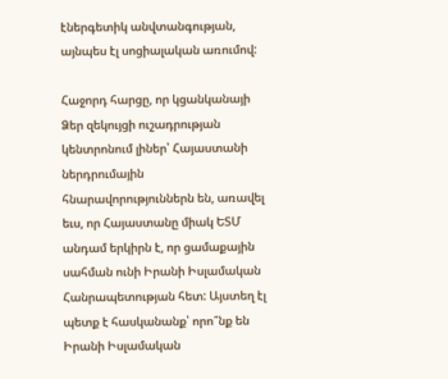էներգետիկ անվտանգության, այնպես էլ սոցիալական առումով:

Հաջորդ հարցը, որ կցանկանայի Ձեր զեկույցի ուշադրության կենտրոնում լիներ՝ Հայաստանի ներդրումային հնարավորություններն են, առավել եւս, որ Հայաստանը միակ ԵՏՄ անդամ երկիրն է, որ ցամաքային սահման ունի Իրանի Իսլամական Հանրապետության հետ: Այստեղ էլ պետք է հասկանանք՝ որո՞նք են Իրանի Իսլամական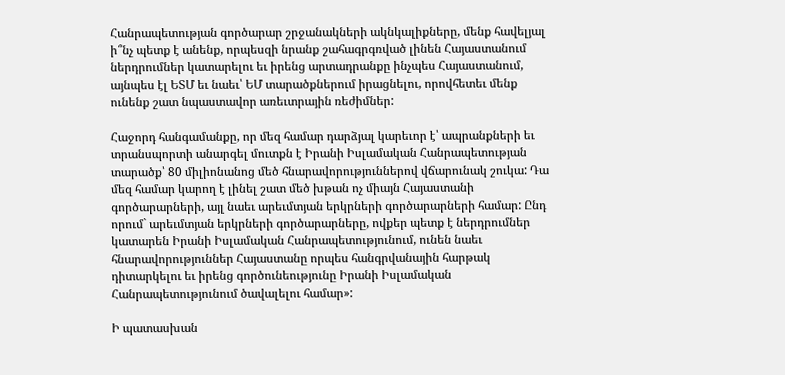Հանրապետության գործարար շրջանակների ակնկալիքները, մենք հավելյալ ի՞նչ պետք է անենք, որպեսզի նրանք շահագրգռված լինեն Հայաստանում ներդրումներ կատարելու եւ իրենց արտադրանքը ինչպես Հայաստանում, այնպես էլ ԵՏՄ եւ նաեւ՝ ԵՄ տարածքներում իրացնելու, որովհետեւ մենք ունենք շատ նպաստավոր առեւտրային ռեժիմներ:

Հաջորդ հանգամանքը, որ մեզ համար դարձյալ կարեւոր է՝ ապրանքների եւ տրանսպորտի անարգել մուտքն է Իրանի Իսլամական Հանրապետության տարածք՝ 80 միլիոնանոց մեծ հնարավորություններով վճարունակ շուկա: Դա մեզ համար կարող է լինել շատ մեծ խթան ոչ միայն Հայաստանի գործարարների, այլ նաեւ արեւմտյան երկրների գործարարների համար: Ընդ որում` արեւմտյան երկրների գործարարները, ովքեր պետք է ներդրումներ կատարեն Իրանի Իսլամական Հանրապետությունում, ունեն նաեւ հնարավորություններ Հայաստանը որպես հանգրվանային հարթակ դիտարկելու եւ իրենց գործունեությունը Իրանի Իսլամական Հանրապետությունում ծավալելու համար»:

Ի պատասխան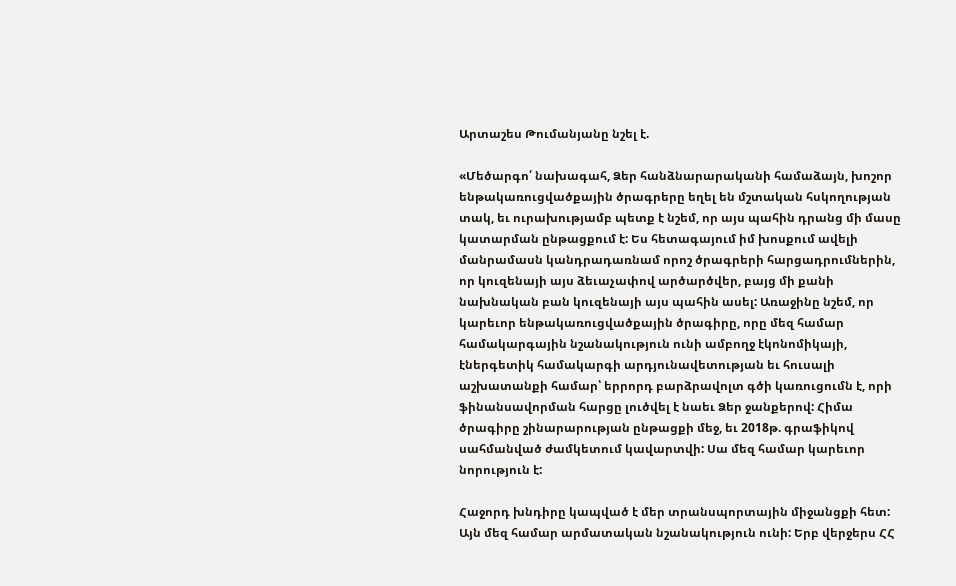Արտաշես Թումանյանը նշել է.

«Մեծարգո՛ նախագահ, Ձեր հանձնարարականի համաձայն, խոշոր ենթակառուցվածքային ծրագրերը եղել են մշտական հսկողության տակ, եւ ուրախությամբ պետք է նշեմ, որ այս պահին դրանց մի մասը կատարման ընթացքում է: Ես հետագայում իմ խոսքում ավելի մանրամասն կանդրադառնամ որոշ ծրագրերի հարցադրումներին, որ կուզենայի այս ձեւաչափով արծարծվեր, բայց մի քանի նախնական բան կուզենայի այս պահին ասել: Առաջինը նշեմ, որ կարեւոր ենթակառուցվածքային ծրագիրը, որը մեզ համար համակարգային նշանակություն ունի ամբողջ էկոնոմիկայի, էներգետիկ համակարգի արդյունավետության եւ հուսալի աշխատանքի համար՝ երրորդ բարձրավոլտ գծի կառուցումն է, որի ֆինանսավորման հարցը լուծվել է նաեւ Ձեր ջանքերով: Հիմա ծրագիրը շինարարության ընթացքի մեջ, եւ 2018թ. գրաֆիկով սահմանված ժամկետում կավարտվի: Սա մեզ համար կարեւոր նորություն է:

Հաջորդ խնդիրը կապված է մեր տրանսպորտային միջանցքի հետ: Այն մեզ համար արմատական նշանակություն ունի: Երբ վերջերս ՀՀ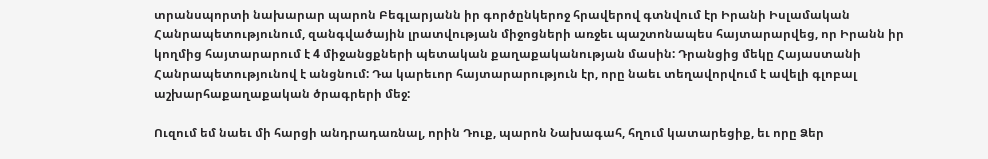տրանսպորտի նախարար պարոն Բեգլարյանն իր գործընկերոջ հրավերով գտնվում էր Իրանի Իսլամական Հանրապետությունում, զանգվածային լրատվության միջոցների առջեւ պաշտոնապես հայտարարվեց, որ Իրանն իր կողմից հայտարարում է 4 միջանցքների պետական քաղաքականության մասին: Դրանցից մեկը Հայաստանի Հանրապետությունով է անցնում: Դա կարեւոր հայտարարություն էր, որը նաեւ տեղավորվում է ավելի գլոբալ աշխարհաքաղաքական ծրագրերի մեջ:

Ուզում եմ նաեւ մի հարցի անդրադառնալ, որին Դուք, պարոն Նախագահ, հղում կատարեցիք, եւ որը Ձեր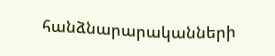հանձնարարականների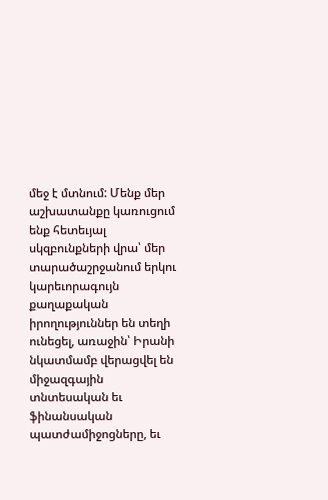մեջ է մտնում: Մենք մեր աշխատանքը կառուցում ենք հետեւյալ սկզբունքների վրա՝ մեր տարածաշրջանում երկու կարեւորագույն քաղաքական իրողություններ են տեղի ունեցել, առաջին՝ Իրանի նկատմամբ վերացվել են միջազգային տնտեսական եւ ֆինանսական պատժամիջոցները, եւ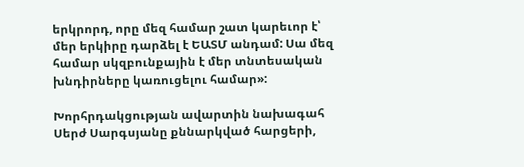երկրորդ, որը մեզ համար շատ կարեւոր է՝ մեր երկիրը դարձել է ԵԱՏՄ անդամ: Սա մեզ համար սկզբունքային է մեր տնտեսական խնդիրները կառուցելու համար»:

Խորհրդակցության ավարտին նախագահ Սերժ Սարգսյանը քննարկված հարցերի,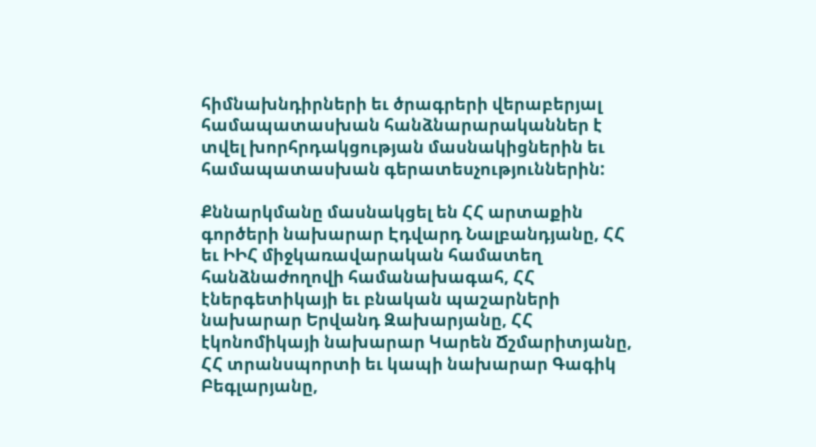հիմնախնդիրների եւ ծրագրերի վերաբերյալ համապատասխան հանձնարարականներ է տվել խորհրդակցության մասնակիցներին եւ համապատասխան գերատեսչություններին:

Քննարկմանը մասնակցել են ՀՀ արտաքին գործերի նախարար Էդվարդ Նալբանդյանը, ՀՀ եւ ԻԻՀ միջկառավարական համատեղ հանձնաժողովի համանախագահ, ՀՀ էներգետիկայի եւ բնական պաշարների նախարար Երվանդ Զախարյանը, ՀՀ էկոնոմիկայի նախարար Կարեն Ճշմարիտյանը, ՀՀ տրանսպորտի եւ կապի նախարար Գագիկ Բեգլարյանը,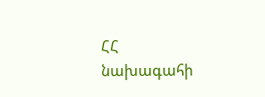ՀՀ նախագահի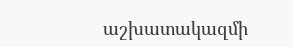աշխատակազմի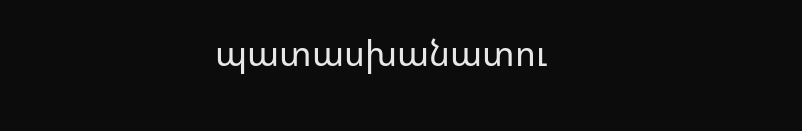պատասխանատու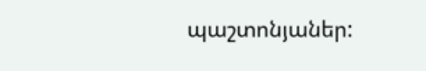պաշտոնյաներ: